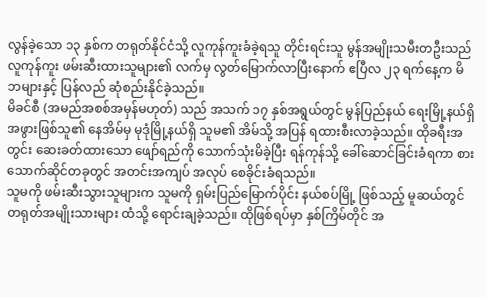လွန်ခဲ့သော ၁၃ နှစ်က တရုတ်နိုင်ငံသို့ လူကုန်ကူးခံခဲ့ရသူ တိုင်းရင်းသူ မွန်အမျိုးသမီးတဦးသည် လူကုန်ကူး ဖမ်းဆီးထားသူများ၏ လက်မှ လွတ်မြောက်လာပြီးနောက် ဧပြီလ ၂၃ ရက်နေ့က မိဘများနှင့် ပြန်လည် ဆုံစည်းနိုင်ခဲ့သည်။
မိခင်စီ (အမည်အစစ်အမှန်မဟုတ်) သည် အသက် ၁၇ နှစ်အရွယ်တွင် မွန်ပြည်နယ် ရေးမြို့နယ်ရှိ အဖွားဖြစ်သူ၏ နေအိမ်မှ မုဒုံမြို့နယ်ရှိ သူမ၏ အိမ်သို့ အပြန် ရထားစီးလာခဲ့သည်။ ထိုခရီးအတွင်း ဆေးခတ်ထားသော ဖျော်ရည်ကို သောက်သုံးမိခဲ့ပြီး ရန်ကုန်သို့ ခေါ်ဆောင်ခြင်းခံရကာ စားသောက်ဆိုင်တခုတွင် အတင်းအကျပ် အလုပ် စေခိုင်းခံရသည်။
သူမကို ဖမ်းဆီးသွားသူများက သူမကို ရှမ်းပြည်မြောက်ပိုင်း နယ်စပ်မြို့ ဖြစ်သည့် မူဆယ်တွင် တရုတ်အမျိုးသားများ ထံသို့ ရောင်းချခဲ့သည်။ ထိုဖြစ်ရပ်မှာ နှစ်ကြိမ်တိုင် အ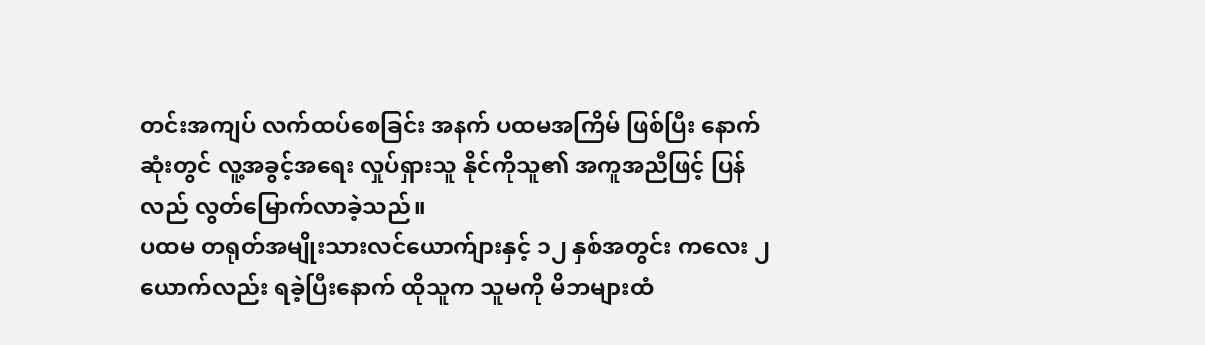တင်းအကျပ် လက်ထပ်စေခြင်း အနက် ပထမအကြိမ် ဖြစ်ပြီး နောက်ဆုံးတွင် လူ့အခွင့်အရေး လှုပ်ရှားသူ နိုင်ကိုသူ၏ အကူအညီဖြင့် ပြန်လည် လွတ်မြောက်လာခဲ့သည်။
ပထမ တရုတ်အမျိုးသားလင်ယောက်ျားနှင့် ၁၂ နှစ်အတွင်း ကလေး ၂ ယောက်လည်း ရခဲ့ပြီးနောက် ထိုသူက သူမကို မိဘများထံ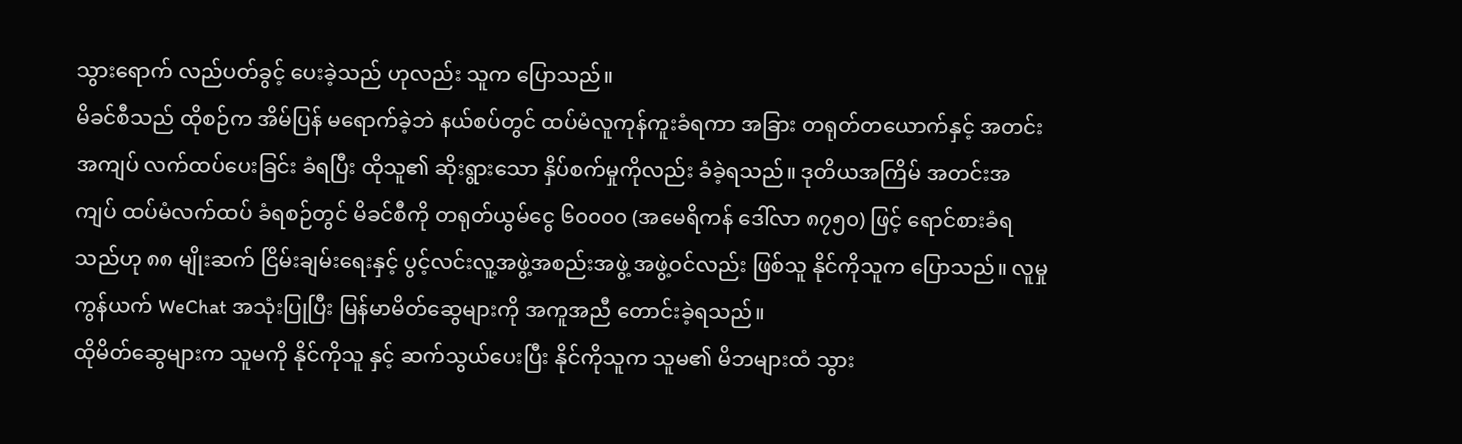သွားရောက် လည်ပတ်ခွင့် ပေးခဲ့သည် ဟုလည်း သူက ပြောသည်။
မိခင်စီသည် ထိုစဉ်က အိမ်ပြန် မရောက်ခဲ့ဘဲ နယ်စပ်တွင် ထပ်မံလူကုန်ကူးခံရကာ အခြား တရုတ်တယောက်နှင့် အတင်းအကျပ် လက်ထပ်ပေးခြင်း ခံရပြီး ထိုသူ၏ ဆိုးရွားသော နှိပ်စက်မှုကိုလည်း ခံခဲ့ရသည်။ ဒုတိယအကြိမ် အတင်းအကျပ် ထပ်မံလက်ထပ် ခံရစဉ်တွင် မိခင်စီကို တရုတ်ယွမ်ငွေ ၆၀၀၀၀ (အမေရိကန် ဒေါ်လာ ၈၇၅၀) ဖြင့် ရောင်စားခံရသည်ဟု ၈၈ မျိုးဆက် ငြိမ်းချမ်းရေးနှင့် ပွင့်လင်းလူ့အဖွဲ့အစည်းအဖွဲ့ အဖွဲ့ဝင်လည်း ဖြစ်သူ နိုင်ကိုသူက ပြောသည်။ လူမှုကွန်ယက် WeChat အသုံးပြုပြီး မြန်မာမိတ်ဆွေများကို အကူအညီ တောင်းခဲ့ရသည်။
ထိုမိတ်ဆွေများက သူမကို နိုင်ကိုသူ နှင့် ဆက်သွယ်ပေးပြီး နိုင်ကိုသူက သူမ၏ မိဘများထံ သွား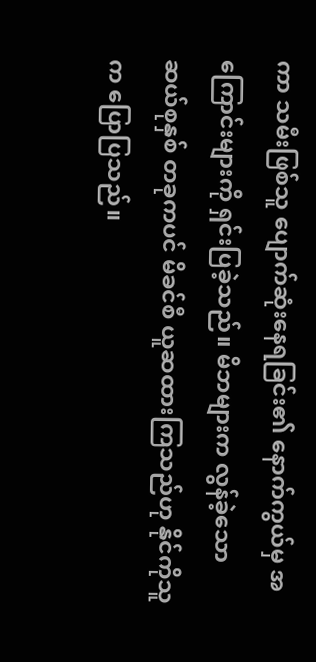ကာ သမီးဖြစ်သူ ပျောက်ဆုံးနေရခြင်း၏ နောက်ကွယ်မှ အကြောင်းများကို ရှင်းပြခဲ့သည်။ မိဘများက လွန်ခဲ့သော ဆယ်စုနှစ် တခုကပင် မိခင်စီ ယူဆထားကြသည်ဟု နိုင်ကိုသူ က ပြောပြသည်။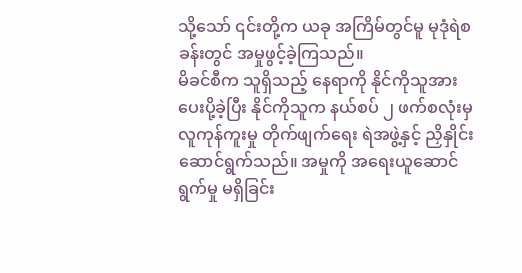သို့သော် ၎င်းတို့က ယခု အကြိမ်တွင်မူ မုဒုံရဲစခန်းတွင် အမှုဖွင့်ခဲ့ကြသည်။
မိခင်စီက သူရှိသည့် နေရာကို နိုင်ကိုသူအား ပေးပို့ခဲ့ပြီး နိုင်ကိုသူက နယ်စပ် ၂ ဖက်စလုံးမှ လူကုန်ကူးမှု တိုက်ဖျက်ရေး ရဲအဖွဲ့နှင့် ညှိနှိုင်းဆောင်ရွက်သည်။ အမှုကို အရေးယူဆောင်ရွက်မှု မရှိခြင်း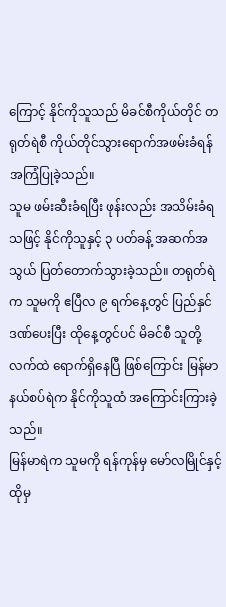ကြောင့် နိုင်ကိုသူသည် မိခင်စီကိုယ်တိုင် တရုတ်ရဲစီ ကိုယ်တိုင်သွားရောက်အဖမ်းခံရန် အကြံပြုခဲ့သည်။
သူမ ဖမ်းဆီးခံရပြီး ဖုန်းလည်း အသိမ်းခံရသဖြင့် နိုင်ကိုသူနှင့် ၃ ပတ်ခန့် အဆက်အသွယ် ပြတ်တောက်သွားခဲ့သည်။ တရုတ်ရဲက သူမကို ဧပြီလ ၉ ရက်နေ့တွင် ပြည်နှင်ဒဏ်ပေးပြီး ထိုနေ့တွင်ပင် မိခင်စီ သူတို့လက်ထဲ ရောက်ရှိနေပြီ ဖြစ်ကြောင်း မြန်မာနယ်စပ်ရဲက နိုင်ကိုသူထံ အကြောင်းကြားခဲ့သည်။
မြန်မာရဲက သူမကို ရန်ကုန်မှ မော်လမြိုင်နှင့် ထိုမှ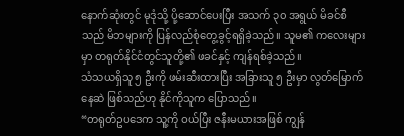နောက်ဆုံးတွင် မုဒုံသို့ ပို့ဆောင်ပေးပြီး အသက် ၃၀ အရွယ် မိခင်စီသည် မိဘများကို ပြန်လည်စုံတွေ့ခွင့်ရရှိခဲ့သည်။ သူမ၏ ကလေးများမှာ တရုတ်နိုင်ငံတွင်သူတို့၏ ဖခင်နှင့် ကျန်ရစ်ခဲ့သည်။
သံသယရှိသူ ၅ ဦးကို ဖမ်းဆီးထားပြီး အခြားသူ ၅ ဦးမှာ လွတ်မြောက်နေဆဲ ဖြစ်သည်ဟု နိုင်ကိုသူက ပြောသည်။
“တရုတ်ဥပဒေက သူ့ကို ဝယ်ပြီး ဇနီးမယားအဖြစ် ကျွန်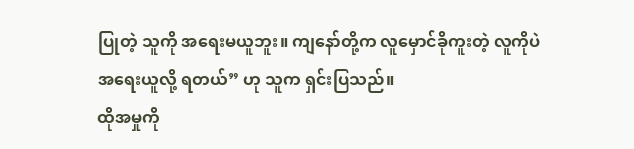ပြုတဲ့ သူကို အရေးမယူဘူး။ ကျနော်တို့က လူမှောင်ခိုကူးတဲ့ လူကိုပဲ အရေးယူလို့ ရတယ်” ဟု သူက ရှင်းပြသည်။
ထိုအမှုကို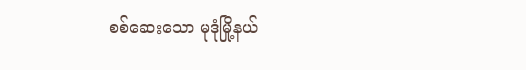စစ်ဆေးသော မုဒုံမြို့နယ်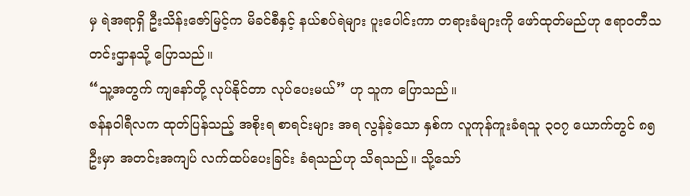မှ ရဲအရာရှိ ဦးသိန်းဇော်မြင့်က မိခင်စီနှင့် နယ်စပ်ရဲများ ပူးပေါင်းကာ တရားခံများကို ဖော်ထုတ်မည်ဟု ဧရာဝတီသတင်းဌာနသို့ ပြောသည်။
“သူ့အတွက် ကျနော်တို့ လုပ်နိုင်တာ လုပ်ပေးမယ်” ဟု သူက ပြောသည်။
ဇန်နဝါရီလက ထုတ်ပြန်သည့် အစိုးရ စာရင်းများ အရ လွန်ခဲ့သော နှစ်က လူကုန်ကူးခံရသူ ၃၀၇ ယောက်တွင် ၈၅ ဦးမှာ အတင်းအကျပ် လက်ထပ်ပေးခြင်း ခံရသည်ဟု သိရသည်။ သို့သော်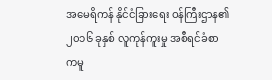အမေရိကန် နိုင်ငံခြားရေး ဝန်ကြီးဌာန၏ ၂၀၁၆ ခုနှစ် လူကုန်ကူးမှု အစီရင်ခံစာကမူ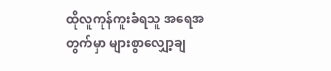ထိုလူကုန်ကူးခံရသူ အရေအတွက်မှာ များစွာလျှော့ချ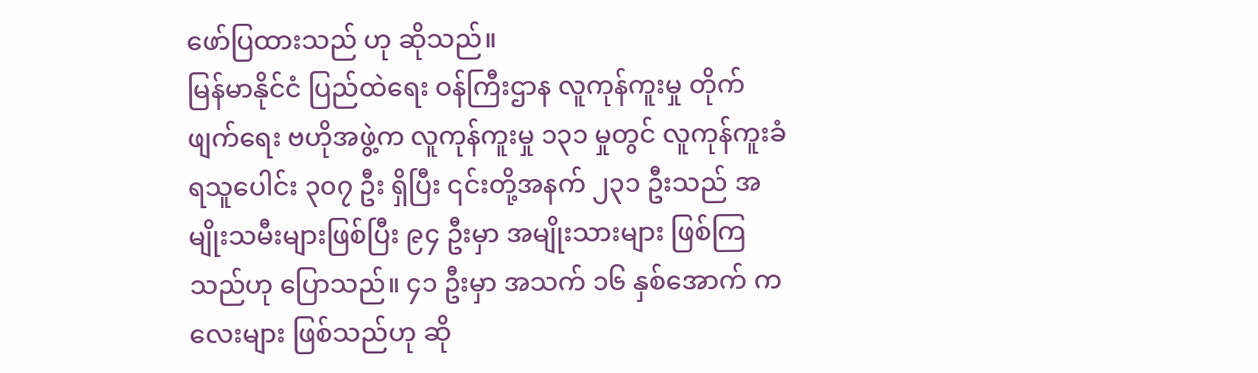ဖော်ပြထားသည် ဟု ဆိုသည်။
မြန်မာနိုင်ငံ ပြည်ထဲရေး ဝန်ကြီးဌာန လူကုန်ကူးမှု တိုက်ဖျက်ရေး ဗဟိုအဖွဲ့က လူကုန်ကူးမှု ၁၃၁ မှုတွင် လူကုန်ကူးခံ ရသူပေါင်း ၃၀၇ ဦး ရှိပြီး ၎င်းတို့အနက် ၂၃၁ ဦးသည် အမျိုးသမီးများဖြစ်ပြီး ၉၄ ဦးမှာ အမျိုးသားများ ဖြစ်ကြသည်ဟု ပြောသည်။ ၄၁ ဦးမှာ အသက် ၁၆ နှစ်အောက် ကလေးများ ဖြစ်သည်ဟု ဆို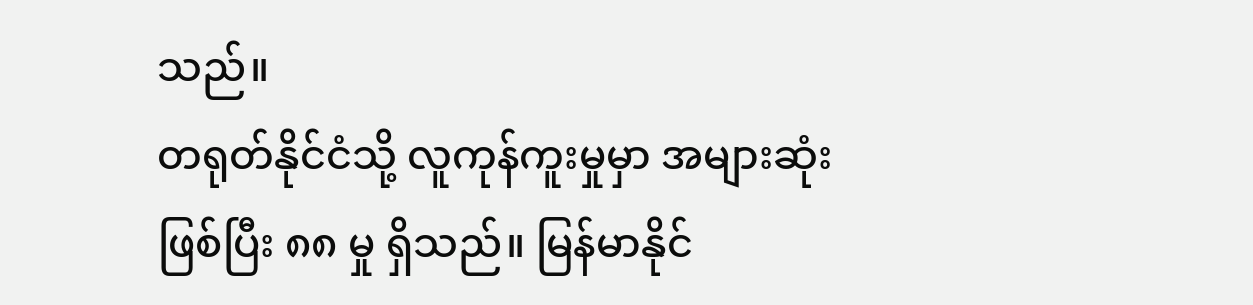သည်။
တရုတ်နိုင်ငံသို့ လူကုန်ကူးမှုမှာ အများဆုံး ဖြစ်ပြီး ၈၈ မှု ရှိသည်။ မြန်မာနိုင်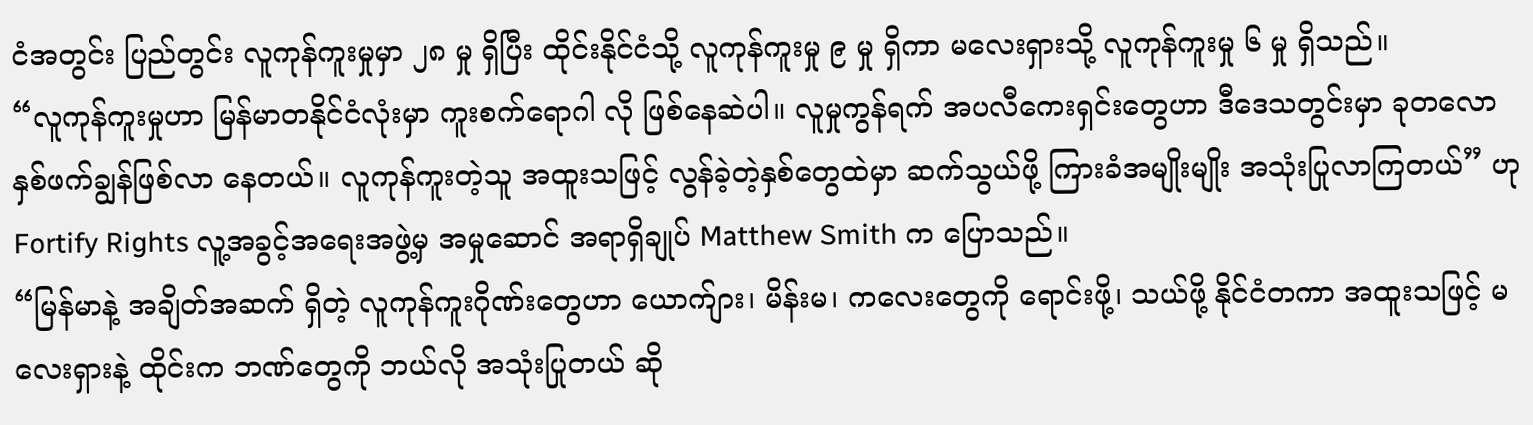ငံအတွင်း ပြည်တွင်း လူကုန်ကူးမှုမှာ ၂၈ မှု ရှိပြီး ထိုင်းနိုင်ငံသို့ လူကုန်ကူးမှု ၉ မှု ရှိကာ မလေးရှားသို့ လူကုန်ကူးမှု ၆ မှု ရှိသည်။
“လူကုန်ကူးမှုဟာ မြန်မာတနိုင်ငံလုံးမှာ ကူးစက်ရောဂါ လို ဖြစ်နေဆဲပါ။ လူမှုကွန်ရက် အပလီကေးရှင်းတွေဟာ ဒီဒေသတွင်းမှာ ခုတလော နှစ်ဖက်ချွန်ဖြစ်လာ နေတယ်။ လူကုန်ကူးတဲ့သူ အထူးသဖြင့် လွန်ခဲ့တဲ့နှစ်တွေထဲမှာ ဆက်သွယ်ဖို့ ကြားခံအမျိုးမျိုး အသုံးပြုလာကြတယ်” ဟု Fortify Rights လူ့အခွင့်အရေးအဖွဲ့မှ အမှုဆောင် အရာရှိချုပ် Matthew Smith က ပြောသည်။
“မြန်မာနဲ့ အချိတ်အဆက် ရှိတဲ့ လူကုန်ကူးဂိုဏ်းတွေဟာ ယောက်ျား၊ မိန်းမ၊ ကလေးတွေကို ရောင်းဖို့၊ သယ်ဖို့ နိုင်ငံတကာ အထူးသဖြင့် မလေးရှားနဲ့ ထိုင်းက ဘဏ်တွေကို ဘယ်လို အသုံးပြုတယ် ဆို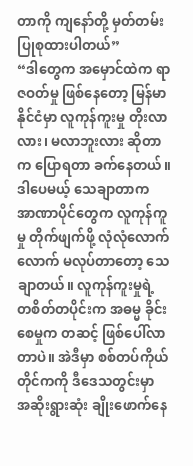တာကို ကျနော်တို့ မှတ်တမ်း ပြုစုထားပါတယ်”
“ဒါတွေက အမှောင်ထဲက ရာဇဝတ်မှု ဖြစ်နေတော့ မြန်မာနိုင်ငံမှာ လူကုန်ကူးမှု တိုးလာလား၊ မလာဘူးလား ဆိုတာက ပြောရတာ ခက်နေတယ်။ ဒါပေမယ့် သေချာတာက အာဏာပိုင်တွေက လူကုန်ကူမှု တိုက်ဖျက်ဖို့ လုံလုံလောက်လောက် မလုပ်တာတော့ သေချာတယ်။ လူကုန်ကူးမှုရဲ့ တစိတ်တပိုင်းက အဓမ္မ ခိုင်းစေမှုက တဆင့် ဖြစ်ပေါ်လာတာပဲ။ အဲဒီမှာ စစ်တပ်ကိုယ်တိုင်ကကို ဒီဒေသတွင်းမှာ အဆိုးရွားဆုံး ချိုးဖောက်နေ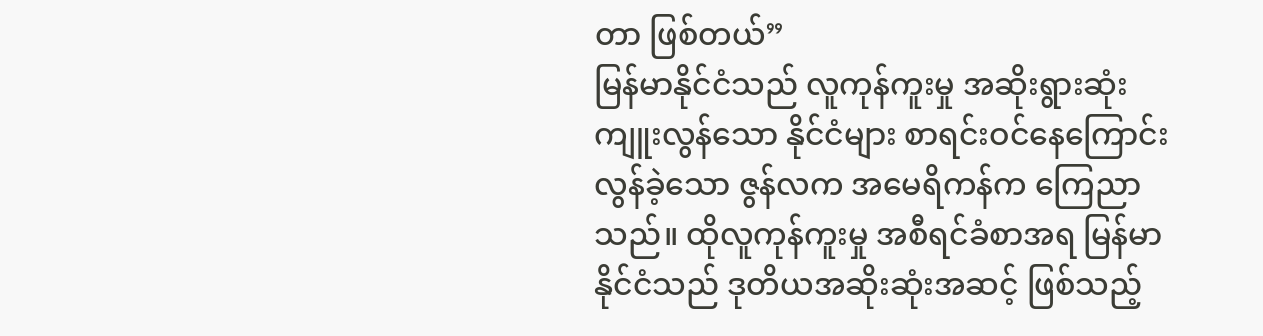တာ ဖြစ်တယ်”
မြန်မာနိုင်ငံသည် လူကုန်ကူးမှု အဆိုးရွားဆုံး ကျူးလွန်သော နိုင်ငံများ စာရင်းဝင်နေကြောင်း လွန်ခဲ့သော ဇွန်လက အမေရိကန်က ကြေညာသည်။ ထိုလူကုန်ကူးမှု အစီရင်ခံစာအရ မြန်မာနိုင်ငံသည် ဒုတိယအဆိုးဆုံးအဆင့် ဖြစ်သည့်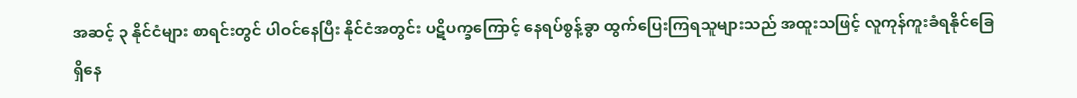အဆင့် ၃ နိုင်ငံများ စာရင်းတွင် ပါဝင်နေပြီး နိုင်ငံအတွင်း ပဋိပက္ခကြောင့် နေရပ်စွန့်ခွာ ထွက်ပြေးကြရသူများသည် အထူးသဖြင့် လူကုန်ကူးခံရနိုင်ခြေ ရှိနေ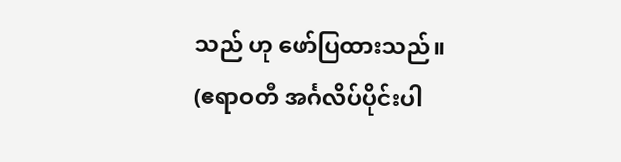သည် ဟု ဖော်ပြထားသည်။
(ဧရာဝတီ အင်္ဂလိပ်ပိုင်းပါ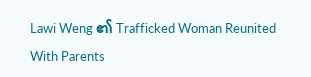Lawi Weng ၏ Trafficked Woman Reunited With Parents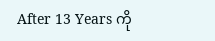After 13 Years ကို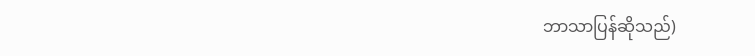ဘာသာပြန်ဆိုသည်)